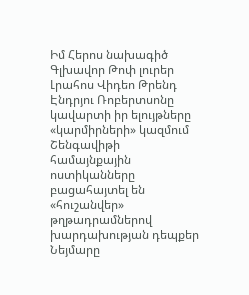Իմ Հերոս նախագիծ
Գլխավոր Թոփ լուրեր Լրահոս Վիդեո Թրենդ
Էնդրյու Ռոբերտսոնը կավարտի իր ելույթները «կարմիրների» կազմում Շենգավիթի համայնքային ոստիկանները բացահայտել են «հուշանվեր» թղթադրամներով խարդախության դեպքեր Նեյմարը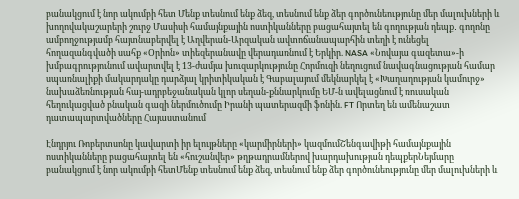բանակցում է նոր ակումբի հետ Մենք տեսնում ենք ձեզ, տեսնում ենք ձեր գործունեությունը մեր մալուխների և խողովակաշարերի շուրջ Մասիսի համայնքային ոստիկանները բացահայտել են գողության դեպք․ գողոնը ամբողջությամբ հայտնաբերվել է Աղվերան-Արզական ավտոճանապարհին տեղի է ունեցել հողազանգվածի սահք «Օրիոն» տիեզերանավը վերադառնում է Երկիր. NASA «Նովայա գազետա»-ի խմբագրությունում ավարտվել է 13-ժամյա խուզարկությունը Հորմուզի նեղուցում նավագնացության համար սպառնալիքի մակարդակը դարձյալ կրիտիկական է Գաբալայում մեկնարկել է «Խաղաղության կամուրջ» նախաձեռնության հայ-ադրբեջանական կլոր սեղան-քննարկումը ԵՄ-ն ավելացնում է ռուսական հեղուկացված բնական գազի ներմուծումը Իրանի պատերազմի ֆոնին. FT Որտեղ են ամենաշատ դատապարտվածները Հայաստանում

Էնդրյու Ռոբերտսոնը կավարտի իր ելույթները «կարմիրների» կազմումՇենգավիթի համայնքային ոստիկանները բացահայտել են «հուշանվեր» թղթադրամներով խարդախության դեպքերՆեյմարը բանակցում է նոր ակումբի հետՄենք տեսնում ենք ձեզ, տեսնում ենք ձեր գործունեությունը մեր մալուխների և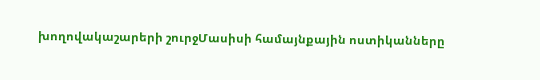խողովակաշարերի շուրջՄասիսի համայնքային ոստիկանները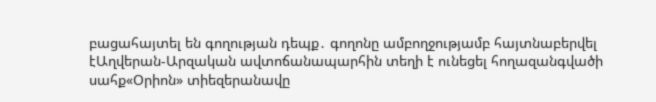բացահայտել են գողության դեպք․ գողոնը ամբողջությամբ հայտնաբերվել էԱղվերան-Արզական ավտոճանապարհին տեղի է ունեցել հողազանգվածի սահք«Օրիոն» տիեզերանավը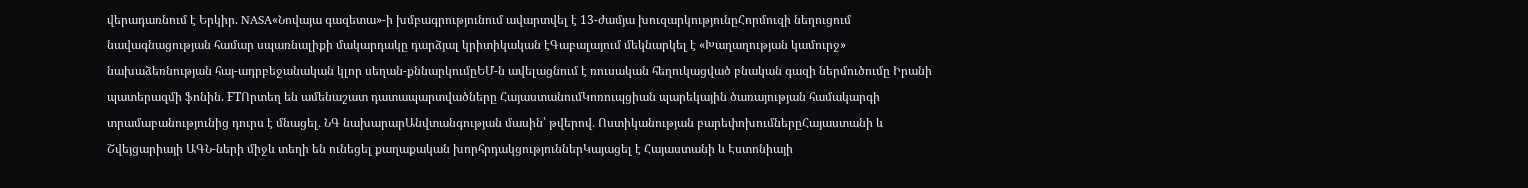վերադառնում է Երկիր. NASA«Նովայա գազետա»-ի խմբագրությունում ավարտվել է 13-ժամյա խուզարկությունըՀորմուզի նեղուցում նավագնացության համար սպառնալիքի մակարդակը դարձյալ կրիտիկական էԳաբալայում մեկնարկել է «Խաղաղության կամուրջ» նախաձեռնության հայ-ադրբեջանական կլոր սեղան-քննարկումըԵՄ-ն ավելացնում է ռուսական հեղուկացված բնական գազի ներմուծումը Իրանի պատերազմի ֆոնին. FTՈրտեղ են ամենաշատ դատապարտվածները ՀայաստանումԿոռուպցիան պարեկային ծառայության համակարգի տրամաբանությունից դուրս է մնացել․ ՆԳ նախարարԱնվտանգության մասին՝ թվերով․ Ոստիկանության բարեփոխումներըՀայաստանի և Շվեյցարիայի ԱԳՆ-ների միջև տեղի են ունեցել քաղաքական խորհրդակցություններԿայացել է Հայաստանի և Էստոնիայի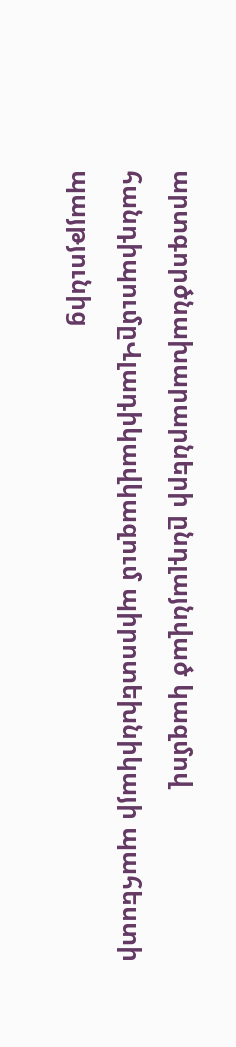արտգործնախարարների ընդլայնված կազմով հանդիպումըՎլադիկավկազում պիրոտեխնիկայի պահեստի պայթյունից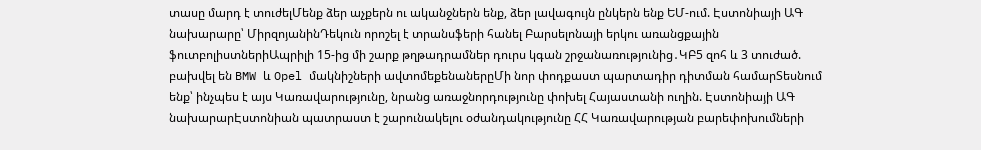տասը մարդ է տուժելՄենք ձեր աչքերն ու ականջներն ենք, ձեր լավագույն ընկերն ենք ԵՄ-ում. Էստոնիայի ԱԳ նախարարը՝ ՄիրզոյանինԴեկուն որոշել է տրանսֆերի հանել Բարսելոնայի երկու առանցքային ֆուտբոլիստներիԱպրիլի 15-ից մի շարք թղթադրամներ դուրս կգան շրջանառությունից․ԿԲ5 զոհ և 3 տուժած. բախվել են BMW և Opel մակնիշների ավտոմեքենաներըՄի նոր փոդքաստ պարտադիր դիտման համարՏեսնում ենք՝ ինչպես է այս Կառավարությունը, նրանց առաջնորդությունը փոխել Հայաստանի ուղին. Էստոնիայի ԱԳ նախարարԷստոնիան պատրաստ է շարունակելու օժանդակությունը ՀՀ Կառավարության բարեփոխումների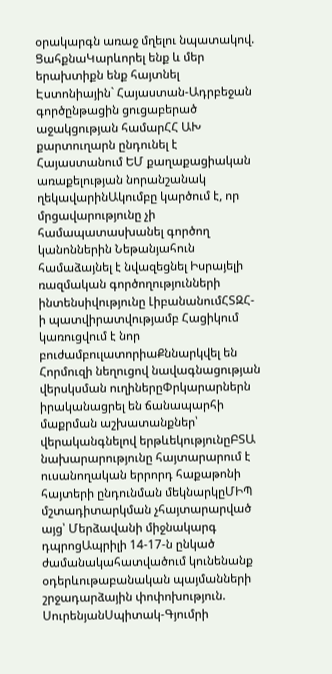օրակարգն առաջ մղելու նպատակով. ՑահքնաԿարևորել ենք և մեր երախտիքն ենք հայտնել Էստոնիային` Հայաստան-Ադրբեջան գործընթացին ցուցաբերած աջակցության համարՀՀ ԱԽ քարտուղարն ընդունել է Հայաստանում ԵՄ քաղաքացիական առաքելության նորանշանակ ղեկավարինԱկումբը կարծում է, որ մրցավարությունը չի համապատասխանել գործող կանոններին Նեթանյահուն համաձայնել է նվազեցնել Իսրայելի ռազմական գործողությունների ինտենսիվությունը ԼիբանանումՀՏԶՀ-ի պատվիրատվությամբ Հացիկում կառուցվում է նոր բուժամբուլատորիաՔննարկվել են Հորմուզի նեղուցով նավագնացության վերսկսման ուղիներըՓրկարարներն իրականացրել են ճանապարհի մաքրման աշխատանքներ՝ վերականգնելով երթևեկությունըԲՏԱ նախարարությունը հայտարարում է ուսանողական երրորդ հաքաթոնի հայտերի ընդունման մեկնարկըՄԻՊ մշտադիտարկման չհայտարարված այց՝ Մերձավանի միջնակարգ դպրոցԱպրիլի 14-17-ն ընկած ժամանակահատվածում կունենանք օդերևութաբանական պայմանների շրջադարձային փոփոխություն. ՍուրենյանՍպիտակ-Գյումրի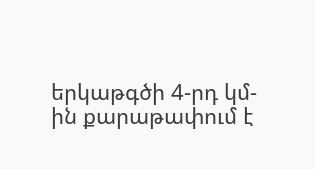երկաթգծի 4-րդ կմ-ին քարաթափում է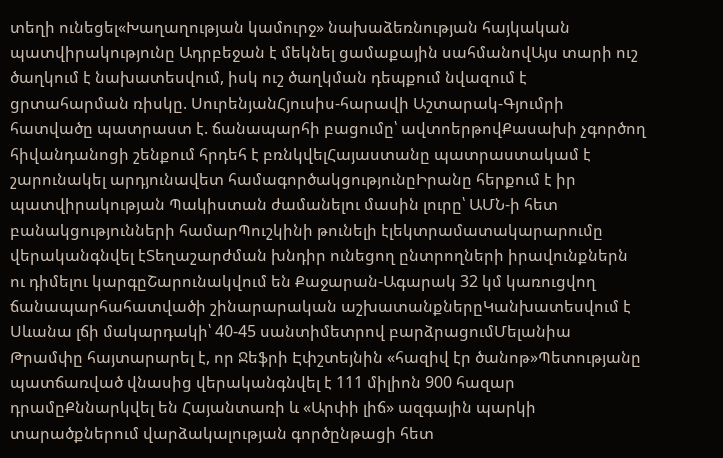տեղի ունեցել«Խաղաղության կամուրջ» նախաձեռնության հայկական պատվիրակությունը Ադրբեջան է մեկնել ցամաքային սահմանովԱյս տարի ուշ ծաղկում է նախատեսվում, իսկ ուշ ծաղկման դեպքում նվազում է ցրտահարման ռիսկը. ՍուրենյանՀյուսիս-հարավի Աշտարակ-Գյումրի հատվածը պատրաստ է. ճանապարհի բացումը՝ ավտոերթովՔասախի չգործող հիվանդանոցի շենքում հրդեհ է բռնկվելՀայաստանը պատրաստակամ է շարունակել արդյունավետ համագործակցությունըԻրանը հերքում է իր պատվիրակության Պակիստան ժամանելու մասին լուրը՝ ԱՄՆ-ի հետ բանակցությունների համարՊուշկինի թունելի էլեկտրամատակարարումը վերականգնվել էՏեղաշարժման խնդիր ունեցող ընտրողների իրավունքներն ու դիմելու կարգըՇարունակվում են Քաջարան-Ագարակ 32 կմ կառուցվող ճանապարհահատվածի շինարարական աշխատանքներըԿանխատեսվում է Սևանա լճի մակարդակի՝ 40-45 սանտիմետրով բարձրացումՄելանիա Թրամփը հայտարարել է, որ Ջեֆրի Էփշտեյնին «հազիվ էր ծանոթ»Պետությանը պատճառված վնասից վերականգնվել է 111 միլիոն 900 հազար դրամըՔննարկվել են Հայանտառի և «Արփի լիճ» ազգային պարկի տարածքներում վարձակալության գործընթացի հետ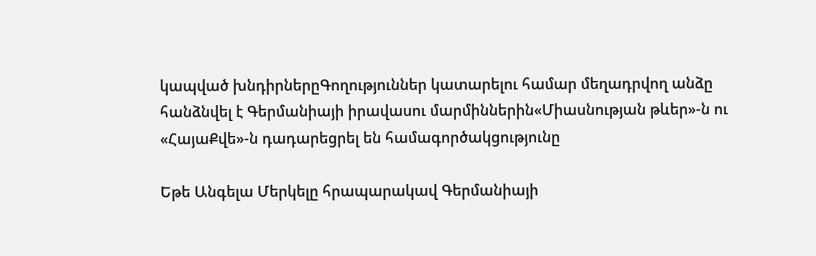կապված խնդիրներըԳողություններ կատարելու համար մեղադրվող անձը հանձնվել է Գերմանիայի իրավասու մարմիններին«Միասնության թևեր»-ն ու «ՀայաՔվե»-ն դադարեցրել են համագործակցությունը

Եթե Անգելա Մերկելը հրապարակավ Գերմանիայի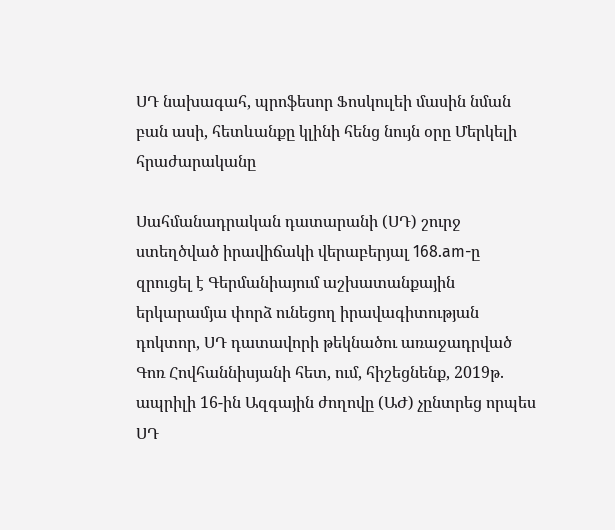ՍԴ նախագահ, պրոֆեսոր Ֆոսկուլեի մասին նման բան ասի, հետևանքը կլինի հենց նույն օրը Մերկելի հրաժարականը

Սահմանադրական դատարանի (ՍԴ) շուրջ ստեղծված իրավիճակի վերաբերյալ 168.am-ը զրուցել է Գերմանիայում աշխատանքային երկարամյա փորձ ունեցող իրավագիտության դոկտոր, ՍԴ դատավորի թեկնածու առաջադրված Գոռ Հովհաննիսյանի հետ, ում, հիշեցնենք, 2019թ. ապրիլի 16-ին Ազգային ժողովը (ԱԺ) չընտրեց որպես ՍԴ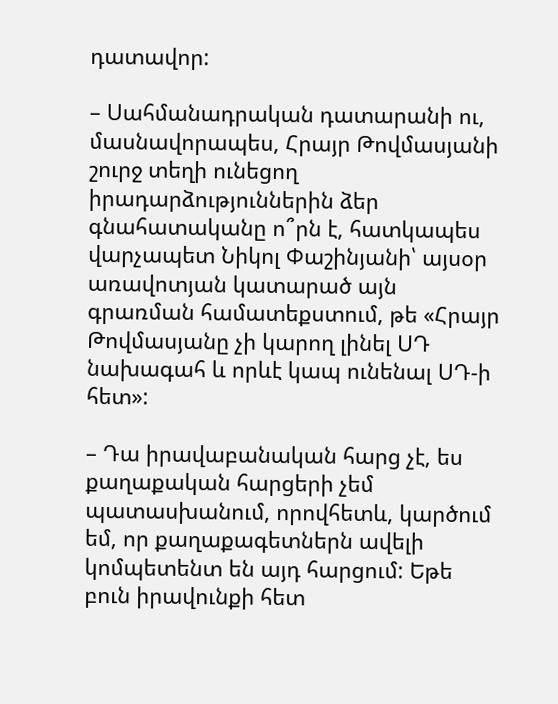դատավոր:

– Սահմանադրական դատարանի ու, մասնավորապես, Հրայր Թովմասյանի շուրջ տեղի ունեցող իրադարձություններին ձեր գնահատականը ո՞րն է, հատկապես վարչապետ Նիկոլ Փաշինյանի՝ այսօր առավոտյան կատարած այն գրառման համատեքստում, թե «Հրայր Թովմասյանը չի կարող լինել ՍԴ նախագահ և որևէ կապ ունենալ ՍԴ-ի հետ»:

– Դա իրավաբանական հարց չէ, ես քաղաքական հարցերի չեմ պատասխանում, որովհետև, կարծում եմ, որ քաղաքագետներն ավելի կոմպետենտ են այդ հարցում: Եթե բուն իրավունքի հետ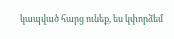կապված հարց ունեք, ես կփորձեմ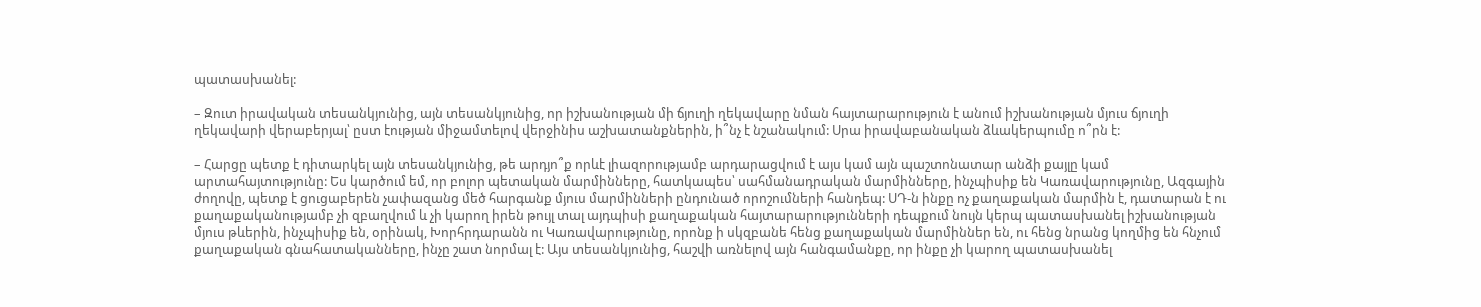պատասխանել:

– Զուտ իրավական տեսանկյունից, այն տեսանկյունից, որ իշխանության մի ճյուղի ղեկավարը նման հայտարարություն է անում իշխանության մյուս ճյուղի ղեկավարի վերաբերյալ՝ ըստ էության միջամտելով վերջինիս աշխատանքներին, ի՞նչ է նշանակում: Սրա իրավաբանական ձևակերպումը ո՞րն է:

– Հարցը պետք է դիտարկել այն տեսանկյունից, թե արդյո՞ք որևէ լիազորությամբ արդարացվում է այս կամ այն պաշտոնատար անձի քայլը կամ արտահայտությունը: Ես կարծում եմ, որ բոլոր պետական մարմինները, հատկապես՝ սահմանադրական մարմինները, ինչպիսիք են Կառավարությունը, Ազգային ժողովը, պետք է ցուցաբերեն չափազանց մեծ հարգանք մյուս մարմինների ընդունած որոշումների հանդեպ: ՍԴ-ն ինքը ոչ քաղաքական մարմին է, դատարան է ու քաղաքականությամբ չի զբաղվում և չի կարող իրեն թույլ տալ այդպիսի քաղաքական հայտարարությունների դեպքում նույն կերպ պատասխանել իշխանության մյուս թևերին, ինչպիսիք են, օրինակ, Խորհրդարանն ու Կառավարությունը, որոնք ի սկզբանե հենց քաղաքական մարմիններ են, ու հենց նրանց կողմից են հնչում քաղաքական գնահատականները, ինչը շատ նորմալ է: Այս տեսանկյունից, հաշվի առնելով այն հանգամանքը, որ ինքը չի կարող պատասխանել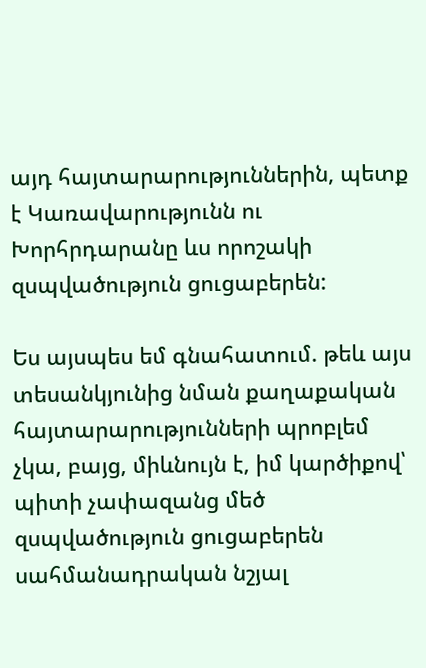այդ հայտարարություններին, պետք է Կառավարությունն ու Խորհրդարանը ևս որոշակի զսպվածություն ցուցաբերեն:

Ես այսպես եմ գնահատում. թեև այս տեսանկյունից նման քաղաքական հայտարարությունների պրոբլեմ չկա, բայց, միևնույն է, իմ կարծիքով՝ պիտի չափազանց մեծ զսպվածություն ցուցաբերեն սահմանադրական նշյալ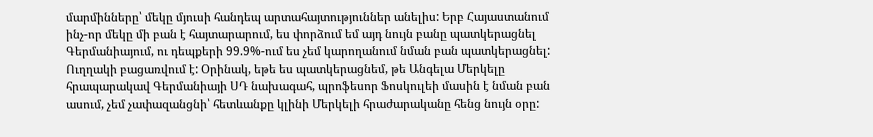մարմինները՝ մեկը մյուսի հանդեպ արտահայտություններ անելիս: Երբ Հայաստանում ինչ-որ մեկը մի բան է հայտարարում, ես փորձում եմ այդ նույն բանը պատկերացնել Գերմանիայում, ու դեպքերի 99.9%-ում ես չեմ կարողանում նման բան պատկերացնել: Ուղղակի բացառվում է: Օրինակ, եթե ես պատկերացնեմ, թե Անգելա Մերկելը հրապարակավ Գերմանիայի ՍԴ նախագահ, պրոֆեսոր Ֆոսկուլեի մասին է նման բան ասում, չեմ չափազանցնի՝ հետևանքը կլինի Մերկելի հրաժարականը հենց նույն օրը: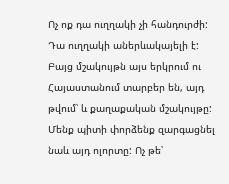Ոչ ոք դա ուղղակի չի հանդուրժի: Դա ուղղակի աներևակայելի է: Բայց մշակույթն այս երկրում ու Հայաստանում տարբեր են, այդ թվում՝ և քաղաքական մշակույթը: Մենք պիտի փորձենք զարգացնել նաև այդ ոլորտը: Ոչ թե՝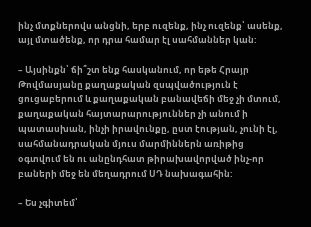ինչ մտքներովս անցնի, երբ ուզենք, ինչ ուզենք՝ ասենք, այլ մտածենք, որ դրա համար էլ սահմաններ կան:

– Այսինքն՝ ճի՞շտ ենք հասկանում, որ եթե Հրայր Թովմասյանը քաղաքական զսպվածություն է ցուցաբերում և քաղաքական բանավեճի մեջ չի մտում, քաղաքական հայտարարություններ չի անում ի պատասխան, ինչի իրավունքը, ըստ էության, չունի էլ, սահմանադրական մյուս մարմիններն առիթից օգտվում են ու անընդհատ թիրախավորված ինչ-որ բաների մեջ են մեղադրում ՍԴ նախագահին:

– Ես չգիտեմ՝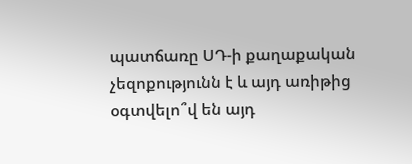պատճառը ՍԴ-ի քաղաքական չեզոքությունն է և այդ առիթից օգտվելո՞վ են այդ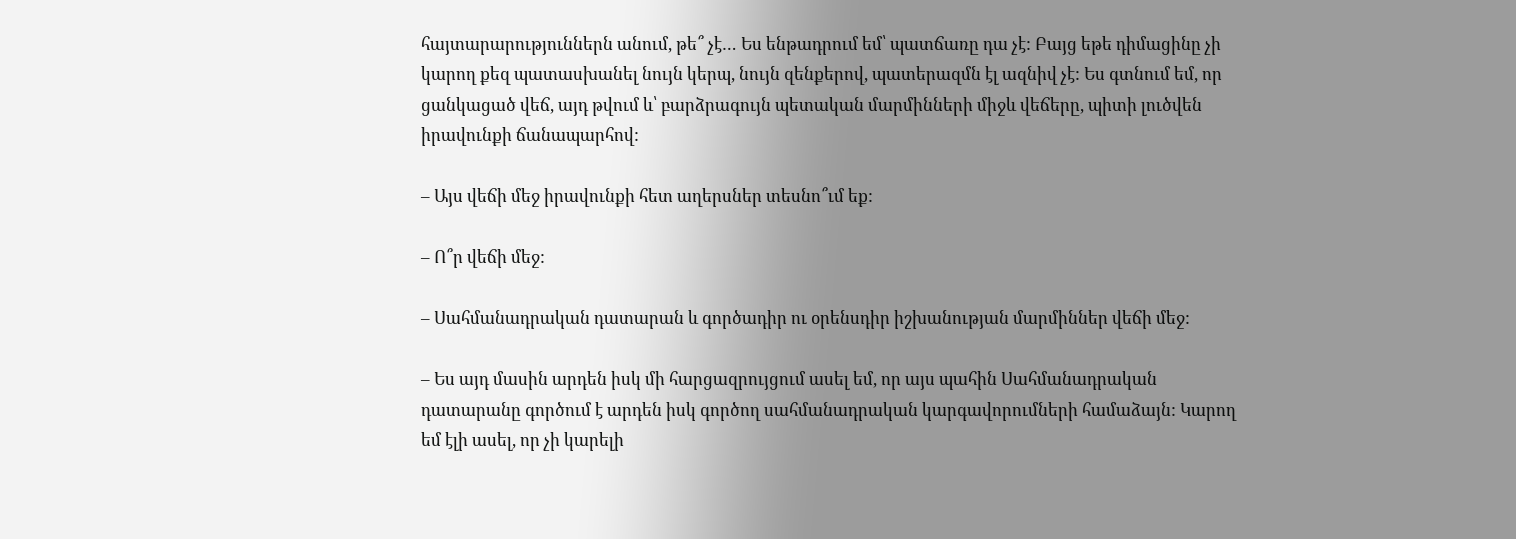հայտարարություններն անում, թե՞ չէ… Ես ենթադրում եմ՝ պատճառը դա չէ: Բայց եթե դիմացինը չի կարող քեզ պատասխանել նույն կերպ, նույն զենքերով, պատերազմն էլ ազնիվ չէ: Ես գտնում եմ, որ ցանկացած վեճ, այդ թվում և՝ բարձրագույն պետական մարմինների միջև վեճերը, պիտի լուծվեն իրավունքի ճանապարհով:

– Այս վեճի մեջ իրավունքի հետ աղերսներ տեսնո՞ւմ եք:

– Ո՞ր վեճի մեջ:

– Սահմանադրական դատարան և գործադիր ու օրենսդիր իշխանության մարմիններ վեճի մեջ:

– Ես այդ մասին արդեն իսկ մի հարցազրույցում ասել եմ, որ այս պահին Սահմանադրական դատարանը գործում է արդեն իսկ գործող սահմանադրական կարգավորումների համաձայն: Կարող եմ էլի ասել, որ չի կարելի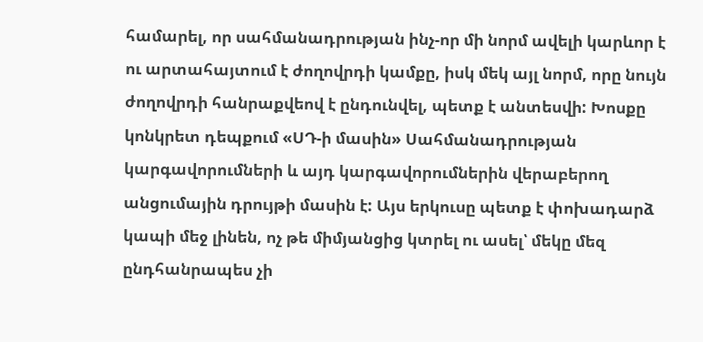համարել, որ սահմանադրության ինչ-որ մի նորմ ավելի կարևոր է ու արտահայտում է ժողովրդի կամքը, իսկ մեկ այլ նորմ, որը նույն ժողովրդի հանրաքվեով է ընդունվել, պետք է անտեսվի: Խոսքը կոնկրետ դեպքում «ՍԴ-ի մասին» Սահմանադրության կարգավորումների և այդ կարգավորումներին վերաբերող անցումային դրույթի մասին է: Այս երկուսը պետք է փոխադարձ կապի մեջ լինեն, ոչ թե միմյանցից կտրել ու ասել՝ մեկը մեզ ընդհանրապես չի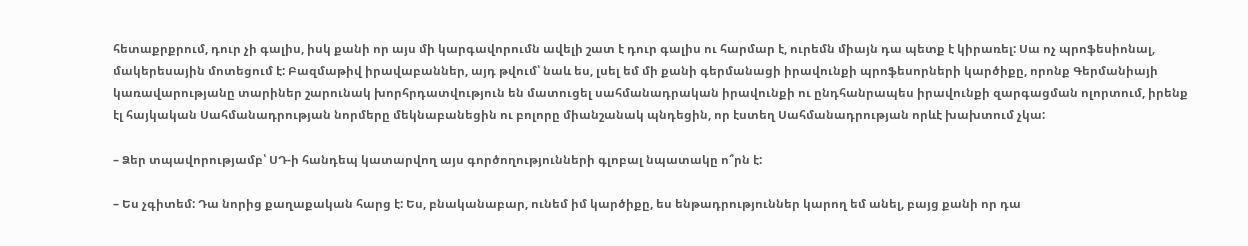հետաքրքրում, դուր չի գալիս, իսկ քանի որ այս մի կարգավորումն ավելի շատ է դուր գալիս ու հարմար է, ուրեմն միայն դա պետք է կիրառել: Սա ոչ պրոֆեսիոնալ, մակերեսային մոտեցում է: Բազմաթիվ իրավաբաններ, այդ թվում՝ նաև ես, լսել եմ մի քանի գերմանացի իրավունքի պրոֆեսորների կարծիքը, որոնք Գերմանիայի կառավարությանը տարիներ շարունակ խորհրդատվություն են մատուցել սահմանադրական իրավունքի ու ընդհանրապես իրավունքի զարգացման ոլորտում, իրենք էլ հայկական Սահմանադրության նորմերը մեկնաբանեցին ու բոլորը միանշանակ պնդեցին, որ էստեղ Սահմանադրության որևէ խախտում չկա:

– Ձեր տպավորությամբ՝ ՍԴ-ի հանդեպ կատարվող այս գործողությունների գլոբալ նպատակը ո՞րն է:

– Ես չգիտեմ: Դա նորից քաղաքական հարց է: Ես, բնականաբար, ունեմ իմ կարծիքը, ես ենթադրություններ կարող եմ անել, բայց քանի որ դա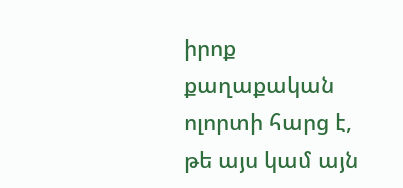իրոք քաղաքական ոլորտի հարց է, թե այս կամ այն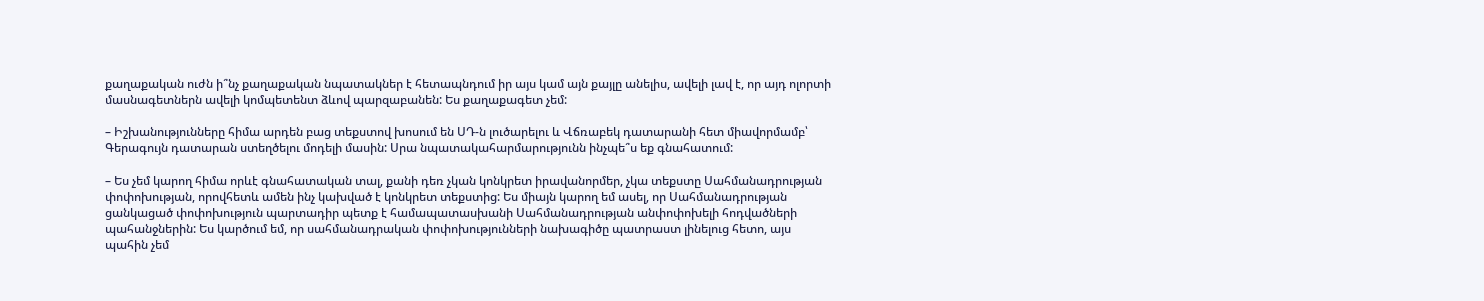քաղաքական ուժն ի՞նչ քաղաքական նպատակներ է հետապնդում իր այս կամ այն քայլը անելիս, ավելի լավ է, որ այդ ոլորտի մասնագետներն ավելի կոմպետենտ ձևով պարզաբանեն: Ես քաղաքագետ չեմ:

– Իշխանությունները հիմա արդեն բաց տեքստով խոսում են ՍԴ-ն լուծարելու և Վճռաբեկ դատարանի հետ միավորմամբ՝ Գերագույն դատարան ստեղծելու մոդելի մասին: Սրա նպատակահարմարությունն ինչպե՞ս եք գնահատում:

– Ես չեմ կարող հիմա որևէ գնահատական տալ, քանի դեռ չկան կոնկրետ իրավանորմեր, չկա տեքստը Սահմանադրության փոփոխության, որովհետև ամեն ինչ կախված է կոնկրետ տեքստից: Ես միայն կարող եմ ասել, որ Սահմանադրության ցանկացած փոփոխություն պարտադիր պետք է համապատասխանի Սահմանադրության անփոփոխելի հոդվածների պահանջներին: Ես կարծում եմ, որ սահմանադրական փոփոխությունների նախագիծը պատրաստ լինելուց հետո, այս պահին չեմ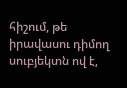հիշում, թե իրավասու դիմող սուբյեկտն ով է,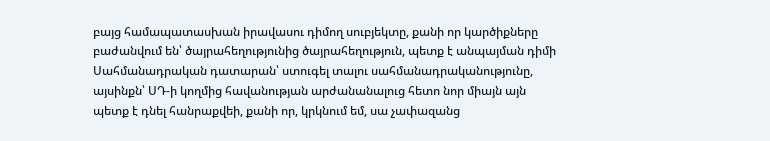բայց համապատասխան իրավասու դիմող սուբյեկտը, քանի որ կարծիքները բաժանվում են՝ ծայրահեղությունից ծայրահեղություն, պետք է անպայման դիմի Սահմանադրական դատարան՝ ստուգել տալու սահմանադրականությունը, այսինքն՝ ՍԴ-ի կողմից հավանության արժանանալուց հետո նոր միայն այն պետք է դնել հանրաքվեի, քանի որ, կրկնում եմ, սա չափազանց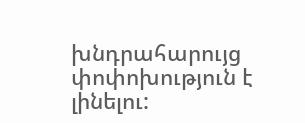խնդրահարույց փոփոխություն է լինելու: